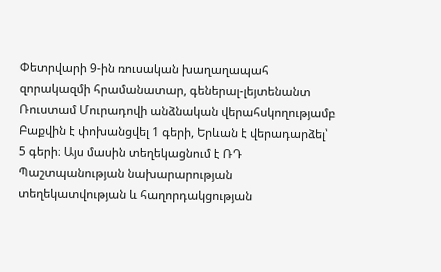Փետրվարի 9-ին ռուսական խաղաղապահ զորակազմի հրամանատար, գեներալ-լեյտենանտ Ռուստամ Մուրադովի անձնական վերահսկողությամբ Բաքվին է փոխանցվել 1 գերի, Երևան է վերադարձել՝ 5 գերի։ Այս մասին տեղեկացնում է ՌԴ Պաշտպանության նախարարության տեղեկատվության և հաղորդակցության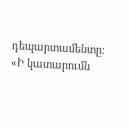դեպարտամենտը։ «Ի կատարումն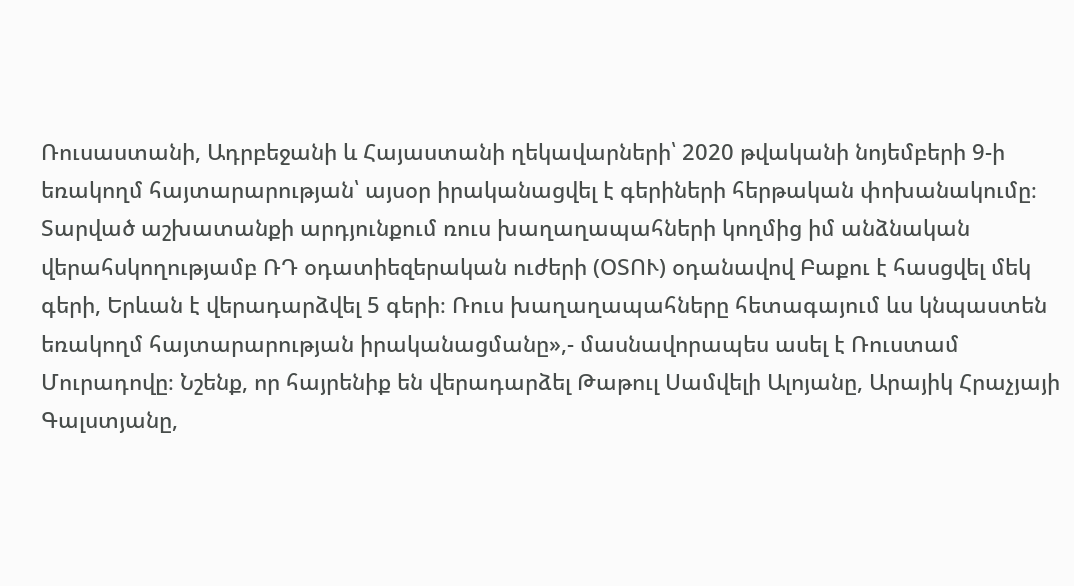Ռուսաստանի, Ադրբեջանի և Հայաստանի ղեկավարների՝ 2020 թվականի նոյեմբերի 9-ի եռակողմ հայտարարության՝ այսօր իրականացվել է գերիների հերթական փոխանակումը։ Տարված աշխատանքի արդյունքում ռուս խաղաղապահների կողմից իմ անձնական վերահսկողությամբ ՌԴ օդատիեզերական ուժերի (ՕՏՈՒ) օդանավով Բաքու է հասցվել մեկ գերի, Երևան է վերադարձվել 5 գերի։ Ռուս խաղաղապահները հետագայում ևս կնպաստեն եռակողմ հայտարարության իրականացմանը»,- մասնավորապես ասել է Ռուստամ Մուրադովը։ Նշենք, որ հայրենիք են վերադարձել Թաթուլ Սամվելի Ալոյանը, Արայիկ Հրաչյայի Գալստյանը,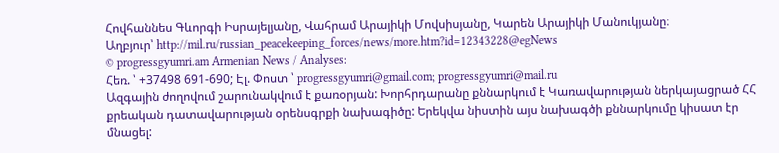Հովհաննես Գևորգի Իսրայելյանը, Վահրամ Արայիկի Մովսիսյանը, Կարեն Արայիկի Մանուկյանը։
Աղբյուր՝ http://mil.ru/russian_peacekeeping_forces/news/more.htm?id=12343228@egNews
© progressgyumri.am Armenian News / Analyses:
Հեռ. ՝ +37498 691-690; Էլ. Փոստ ՝ progressgyumri@gmail.com; progressgyumri@mail.ru
Ազգային ժողովում շարունակվում է քառօրյան: Խորհրդարանը քննարկում է Կառավարության ներկայացրած ՀՀ քրեական դատավարության օրենսգրքի նախագիծը: Երեկվա նիստին այս նախագծի քննարկումը կիսատ էր մնացել: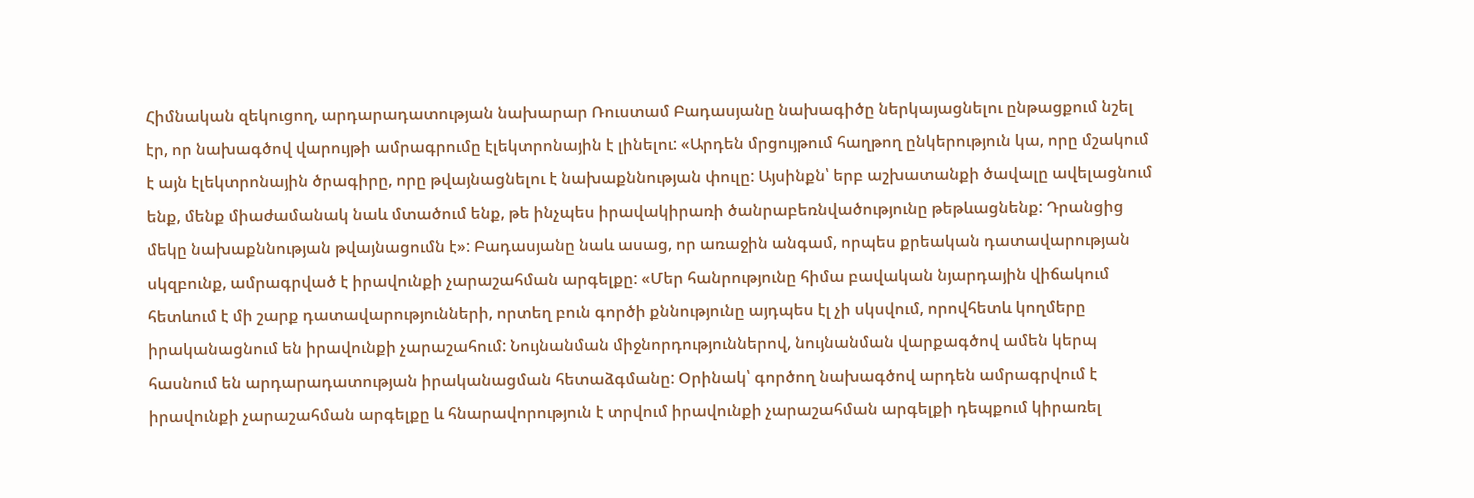Հիմնական զեկուցող, արդարադատության նախարար Ռուստամ Բադասյանը նախագիծը ներկայացնելու ընթացքում նշել էր, որ նախագծով վարույթի ամրագրումը էլեկտրոնային է լինելու: «Արդեն մրցույթում հաղթող ընկերություն կա, որը մշակում է այն էլեկտրոնային ծրագիրը, որը թվայնացնելու է նախաքննության փուլը: Այսինքն՝ երբ աշխատանքի ծավալը ավելացնում ենք, մենք միաժամանակ նաև մտածում ենք, թե ինչպես իրավակիրառի ծանրաբեռնվածությունը թեթևացնենք: Դրանցից մեկը նախաքննության թվայնացումն է»: Բադասյանը նաև ասաց, որ առաջին անգամ, որպես քրեական դատավարության սկզբունք, ամրագրված է իրավունքի չարաշահման արգելքը: «Մեր հանրությունը հիմա բավական նյարդային վիճակում հետևում է մի շարք դատավարությունների, որտեղ բուն գործի քննությունը այդպես էլ չի սկսվում, որովհետև կողմերը իրականացնում են իրավունքի չարաշահում: Նույնանման միջնորդություններով, նույնանման վարքագծով ամեն կերպ հասնում են արդարադատության իրականացման հետաձգմանը: Օրինակ՝ գործող նախագծով արդեն ամրագրվում է իրավունքի չարաշահման արգելքը և հնարավորություն է տրվում իրավունքի չարաշահման արգելքի դեպքում կիրառել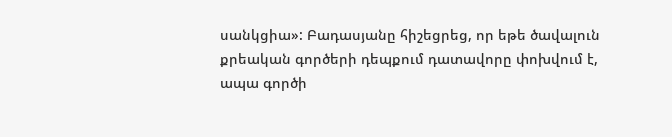սանկցիա»: Բադասյանը հիշեցրեց, որ եթե ծավալուն քրեական գործերի դեպքում դատավորը փոխվում է, ապա գործի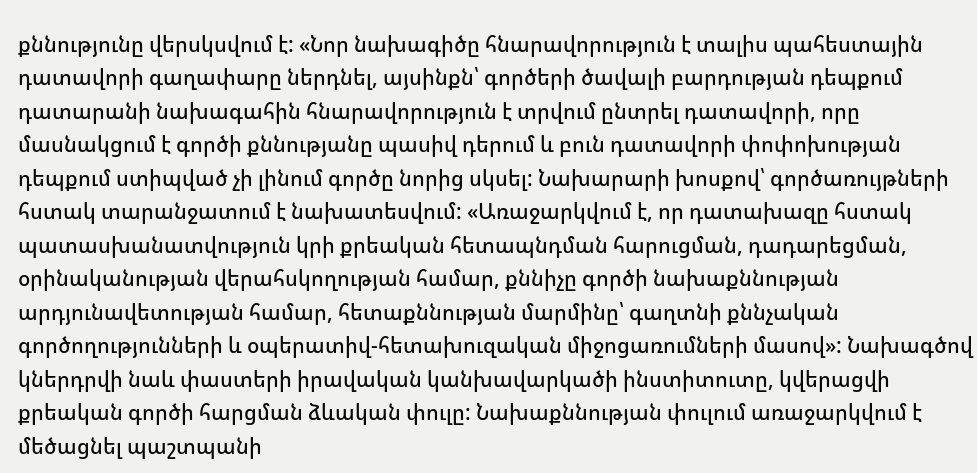քննությունը վերսկսվում է: «Նոր նախագիծը հնարավորություն է տալիս պահեստային դատավորի գաղափարը ներդնել, այսինքն՝ գործերի ծավալի բարդության դեպքում դատարանի նախագահին հնարավորություն է տրվում ընտրել դատավորի, որը մասնակցում է գործի քննությանը պասիվ դերում և բուն դատավորի փոփոխության դեպքում ստիպված չի լինում գործը նորից սկսել: Նախարարի խոսքով՝ գործառույթների հստակ տարանջատում է նախատեսվում: «Առաջարկվում է, որ դատախազը հստակ պատասխանատվություն կրի քրեական հետապնդման հարուցման, դադարեցման, օրինականության վերահսկողության համար, քննիչը գործի նախաքննության արդյունավետության համար, հետաքննության մարմինը՝ գաղտնի քննչական գործողությունների և օպերատիվ-հետախուզական միջոցառումների մասով»: Նախագծով կներդրվի նաև փաստերի իրավական կանխավարկածի ինստիտուտը, կվերացվի քրեական գործի հարցման ձևական փուլը: Նախաքննության փուլում առաջարկվում է մեծացնել պաշտպանի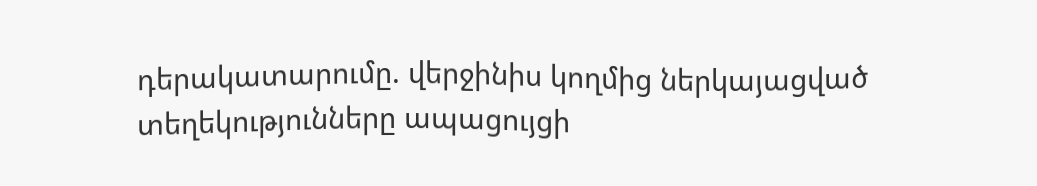դերակատարումը. վերջինիս կողմից ներկայացված տեղեկությունները ապացույցի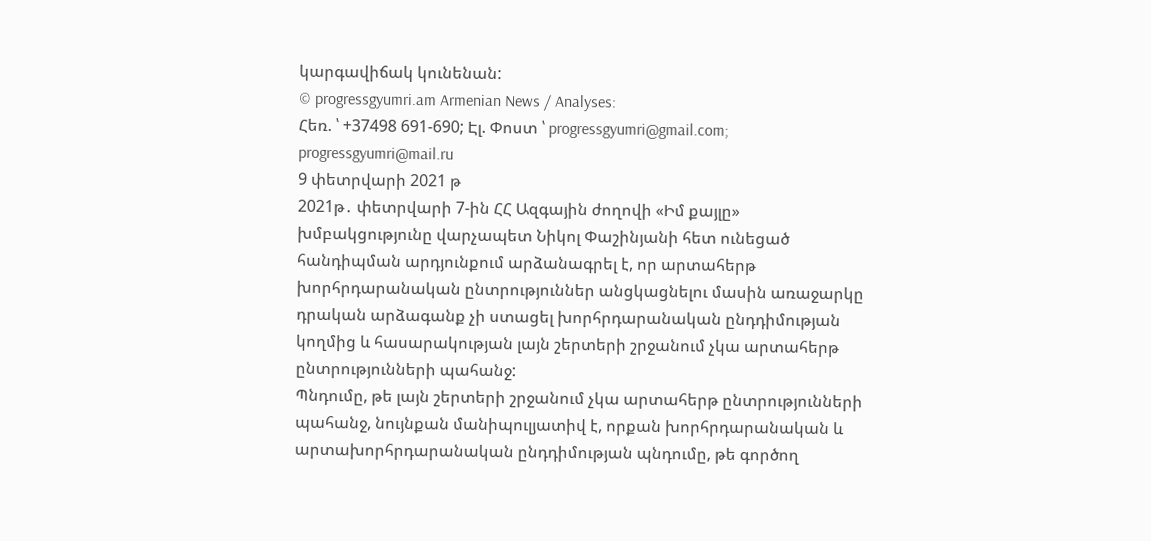կարգավիճակ կունենան:
© progressgyumri.am Armenian News / Analyses:
Հեռ. ՝ +37498 691-690; Էլ. Փոստ ՝ progressgyumri@gmail.com; progressgyumri@mail.ru
9 փետրվարի 2021 թ
2021թ․ փետրվարի 7-ին ՀՀ Ազգային ժողովի «Իմ քայլը» խմբակցությունը վարչապետ Նիկոլ Փաշինյանի հետ ունեցած հանդիպման արդյունքում արձանագրել է, որ արտահերթ խորհրդարանական ընտրություններ անցկացնելու մասին առաջարկը դրական արձագանք չի ստացել խորհրդարանական ընդդիմության կողմից և հասարակության լայն շերտերի շրջանում չկա արտահերթ ընտրությունների պահանջ:
Պնդումը, թե լայն շերտերի շրջանում չկա արտահերթ ընտրությունների պահանջ, նույնքան մանիպուլյատիվ է, որքան խորհրդարանական և արտախորհրդարանական ընդդիմության պնդումը, թե գործող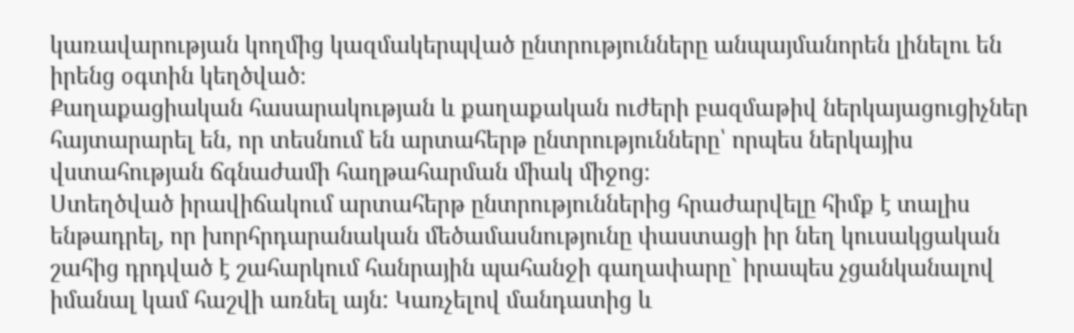կառավարության կողմից կազմակերպված ընտրությունները անպայմանորեն լինելու են իրենց օգտին կեղծված։
Քաղաքացիական հասարակության և քաղաքական ուժերի բազմաթիվ ներկայացուցիչներ հայտարարել են, որ տեսնում են արտահերթ ընտրությունները՝ որպես ներկայիս վստահության ճգնաժամի հաղթահարման միակ միջոց։
Ստեղծված իրավիճակում արտահերթ ընտրություններից հրաժարվելը հիմք է տալիս ենթադրել, որ խորհրդարանական մեծամասնությունը փաստացի իր նեղ կուսակցական շահից դրդված է շահարկում հանրային պահանջի գաղափարը` իրապես չցանկանալով իմանալ կամ հաշվի առնել այն: Կառչելով մանդատից և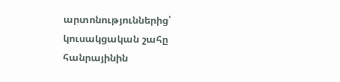արտոնություններից՝ կուսակցական շահը հանրայինին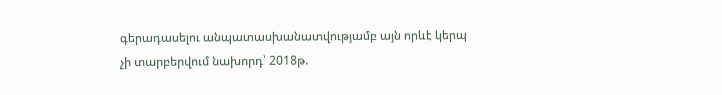գերադասելու անպատասխանատվությամբ այն որևէ կերպ չի տարբերվում նախորդ՝ 2018թ.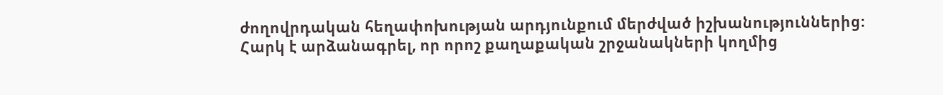ժողովրդական հեղափոխության արդյունքում մերժված իշխանություններից:
Հարկ է արձանագրել, որ որոշ քաղաքական շրջանակների կողմից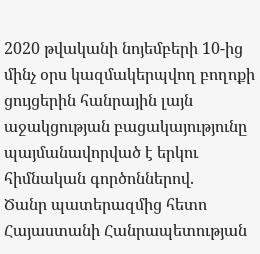2020 թվականի նոյեմբերի 10-ից մինչ օրս կազմակերպվող բողոքի ցույցերին հանրային լայն աջակցության բացակայությունը պայմանավորված է երկու հիմնական գործոններով.
Ծանր պատերազմից հետո Հայաստանի Հանրապետության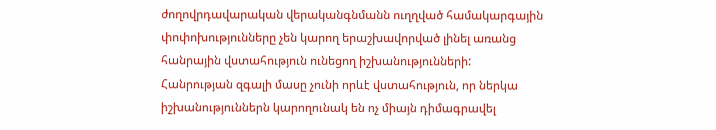ժողովրդավարական վերականգնմանն ուղղված համակարգային փոփոխությունները չեն կարող երաշխավորված լինել առանց հանրային վստահություն ունեցող իշխանությունների: Հանրության զգալի մասը չունի որևէ վստահություն, որ ներկա իշխանություններն կարողունակ են ոչ միայն դիմագրավել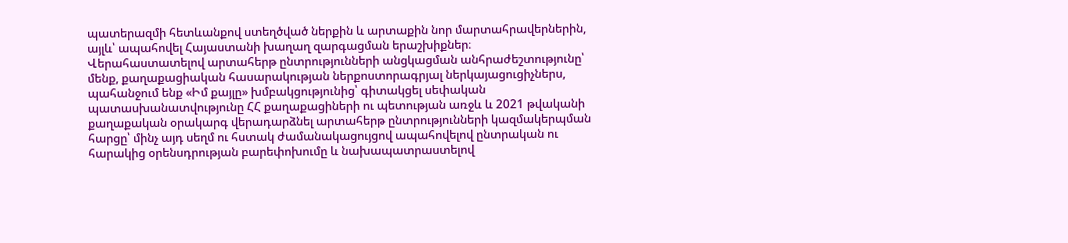պատերազմի հետևանքով ստեղծված ներքին և արտաքին նոր մարտահրավերներին, այլև՝ ապահովել Հայաստանի խաղաղ զարգացման երաշխիքներ։
Վերահաստատելով արտահերթ ընտրությունների անցկացման անհրաժեշտությունը՝ մենք, քաղաքացիական հասարակության ներքոստորագրյալ ներկայացուցիչներս, պահանջում ենք «Իմ քայլը» խմբակցությունից՝ գիտակցել սեփական պատասխանատվությունը ՀՀ քաղաքացիների ու պետության առջև և 2021 թվականի քաղաքական օրակարգ վերադարձնել արտահերթ ընտրությունների կազմակերպման հարցը՝ մինչ այդ սեղմ ու հստակ ժամանակացույցով ապահովելով ընտրական ու հարակից օրենսդրության բարեփոխումը և նախապատրաստելով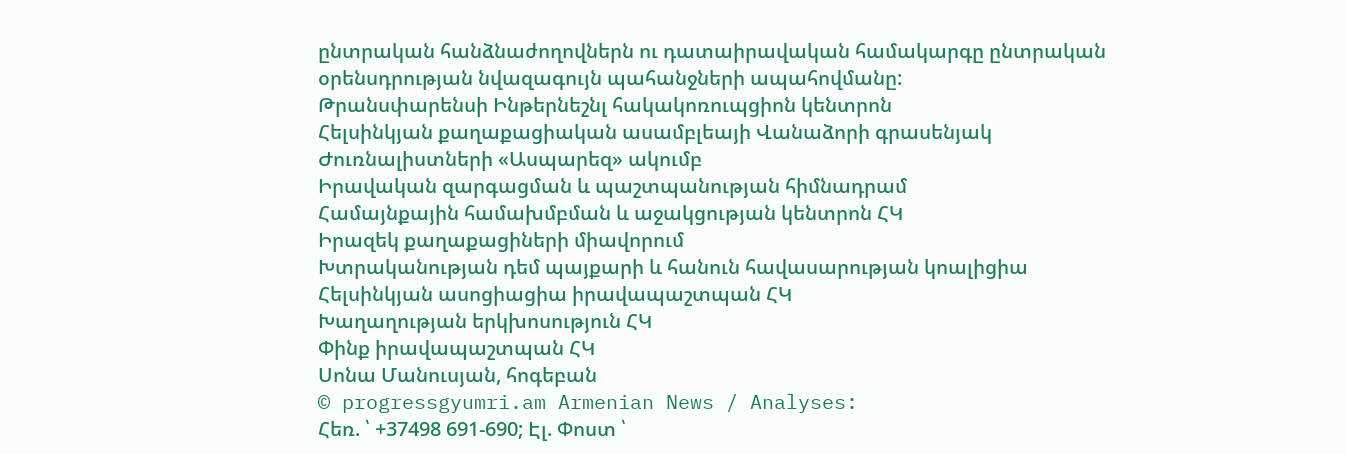ընտրական հանձնաժողովներն ու դատաիրավական համակարգը ընտրական օրենսդրության նվազագույն պահանջների ապահովմանը:
Թրանսփարենսի Ինթերնեշնլ հակակոռուպցիոն կենտրոն
Հելսինկյան քաղաքացիական ասամբլեայի Վանաձորի գրասենյակ
Ժուռնալիստների «Ասպարեզ» ակումբ
Իրավական զարգացման և պաշտպանության հիմնադրամ
Համայնքային համախմբման և աջակցության կենտրոն ՀԿ
Իրազեկ քաղաքացիների միավորում
Խտրականության դեմ պայքարի և հանուն հավասարության կոալիցիա
Հելսինկյան ասոցիացիա իրավապաշտպան ՀԿ
Խաղաղության երկխոսություն ՀԿ
Փինք իրավապաշտպան ՀԿ
Սոնա Մանուսյան, հոգեբան
© progressgyumri.am Armenian News / Analyses:
Հեռ. ՝ +37498 691-690; Էլ. Փոստ ՝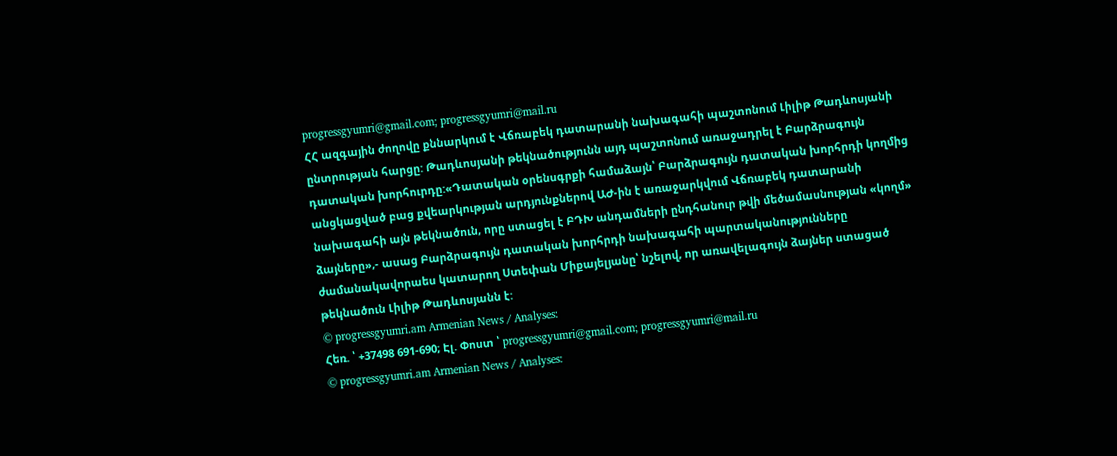progressgyumri@gmail.com; progressgyumri@mail.ru
ՀՀ ազգային ժողովը քննարկում է Վճռաբեկ դատարանի նախագահի պաշտոնում Լիլիթ Թադևոսյանի ընտրության հարցը: Թադևոսյանի թեկնածությունն այդ պաշտոնում առաջադրել է Բարձրագույն դատական խորհուրդը:«Դատական օրենսգրքի համաձայն՝ Բարձրագույն դատական խորհրդի կողմից անցկացված բաց քվեարկության արդյունքներով ԱԺ-ին է առաջարկվում Վճռաբեկ դատարանի նախագահի այն թեկնածուն, որը ստացել է ԲԴԽ անդամների ընդհանուր թվի մեծամասնության «կողմ» ձայները»,- ասաց Բարձրագույն դատական խորհրդի նախագահի պարտականությունները ժամանակավորաես կատարող Ստեփան Միքայելյանը՝ նշելով, որ առավելագույն ձայներ ստացած թեկնածուն Լիլիթ Թադևոսյանն է:
© progressgyumri.am Armenian News / Analyses:
Հեռ. ՝ +37498 691-690; Էլ. Փոստ ՝ progressgyumri@gmail.com; progressgyumri@mail.ru
© progressgyumri.am Armenian News / Analyses: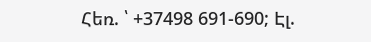Հեռ. ՝ +37498 691-690; Էլ.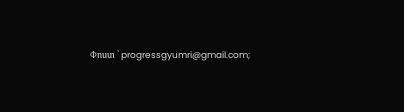Փոստ ՝ progressgyumri@gmail.com;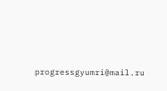progressgyumri@mail.ru